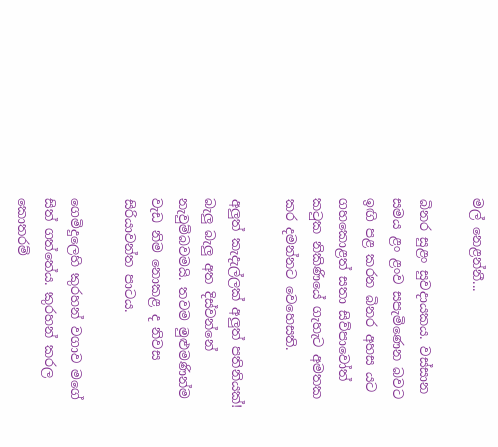මල් නෙළන්නී...

බිනර සුළං සුවදායකය. වස්සාන සමය ළං ළංව සපැමිණෙන බවට ඉඟි පළ කරන බිනර අහස යට ගහකොළත් සතා සිව්පාවෝත් කටුක නිකිණියේ ගැහැට අමතක කර දමන්නට වෙහෙසති.

අලුත් කැදැල්ලක් අලුත් පතිනියක්! බැලු බැලු අත දිස්වන්නේ නැවුම්බවමයි. තවම මුළුමණින්ම වැඩ නිම නොකළ ද නිවස සිරියාවන්ත පාටය.

ගෙමිදුලෙහි කුරහන් වගාව මගේ සිත් ගත්තේය. කුරහන් කරල කොතරම්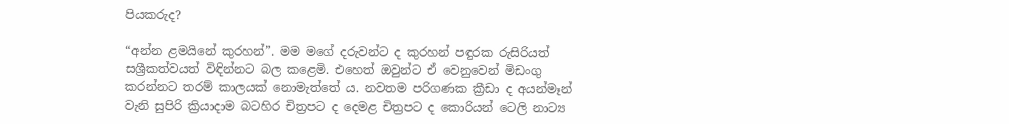පියකරුද?

“අන්න ළමයිනේ කුරහන්”. මම ‍මගේ දරුවන්ට ද කුරහන් පඳුරක රුසිරියත් සශ්‍රීකත්වයත් විඳින්නට බල කළෙමි. එහෙත් ඔවුන්ට ඒ වෙනුවෙන් මිඩංගු කරන්නට තරම් කාලයක් නොමැත්තේ ය. නවතම පරිගණක ක්‍රීඩා ද අයන්මෑන් වැනි සුපිරි ක්‍රියාදාම බටහිර චිත්‍රපට ද දෙමළ චිත්‍රපට ද කොරියන් ටෙලි නාට්‍ය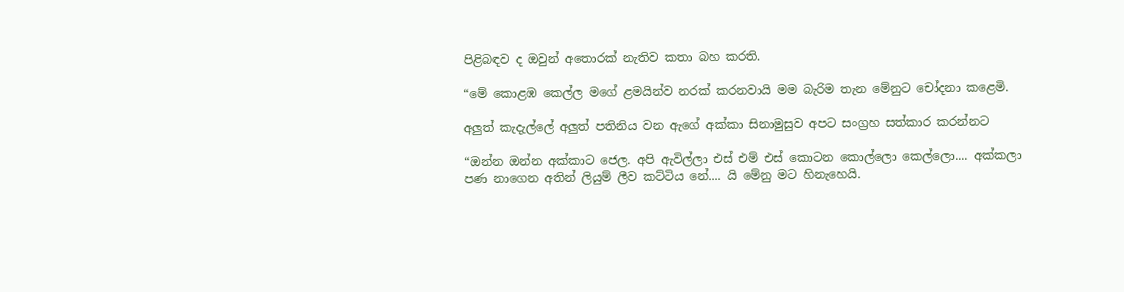පිළිබඳව ද ඔවුන් අතොරක් නැතිව කතා බහ කරති.

“මේ කොළඹ කෙල්ල මගේ ළමයින්ව නරක් කරනවායි මම බැරිම තැන මේනුට චෝදනා කළෙමි.

අලුත් කැදැල්ලේ අලුත් පතිනිය වන ඇගේ අක්කා සිනාමුසුව අපට සංග්‍රහ සත්කාර කරන්නට

“ඔන්න ඔන්න අක්කාට ජෙල. අපි ඇවිල්ලා එස් එම් එස් කොටන කොල්ලො කෙල්ලො.... අක්කලා පණ නාගෙන අතින් ලියුම් ලීව කට්ටිය නේ.... යි මේනු මට හිනැහෙයි.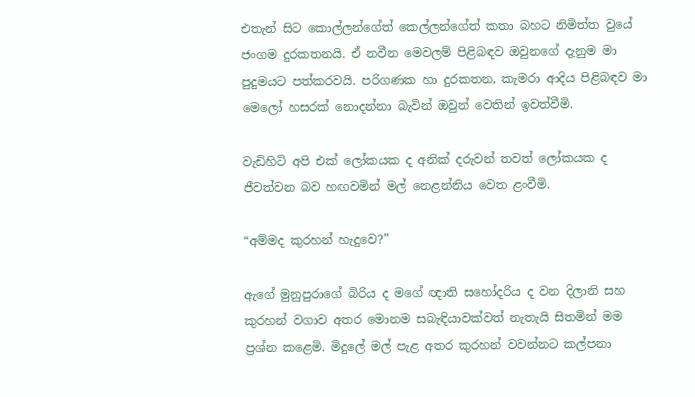එතැන් සිට කොල්ලන්ගේත් කෙල්ලන්ගේත් කතා බහට නිමිත්ත වුයේ ජංගම දුරකතනයි. ඒ නවීන මෙවලම් පිළිබඳව ඔවුනගේ දැනුම මා පුදුමයට පත්කරවයි. පරිගණක හා දුරකතන, කැමරා ආදිය පිළිබඳව මා මෙලෝ හසරක් නොදන්නා බැවින් ඔවුන් වෙතින් ඉවත්වීමි.

වැඩිහිටි අපි එක් ලෝකයක ද අනික් දරුවන් තවත් ලෝකයක ද ජීවත්වන බව හඟවමින් මල් නෙළන්නිය වෙත ළංවීමි.

“අම්මද කුරහන් හැදුවෙ?”

ඇගේ මුනුපුරාගේ බිරිය ද මගේ ඥාති ‍සහෝදරිය ද වන දිලානි සහ කුරහන් වගාව අතර මොනම සබැඳියාවක්වත් නැතැයි සිතමින් මම ප්‍රශ්න කළෙමි. මිදුලේ මල් පැළ අතර කුරහන් වවන්නට කල්පනා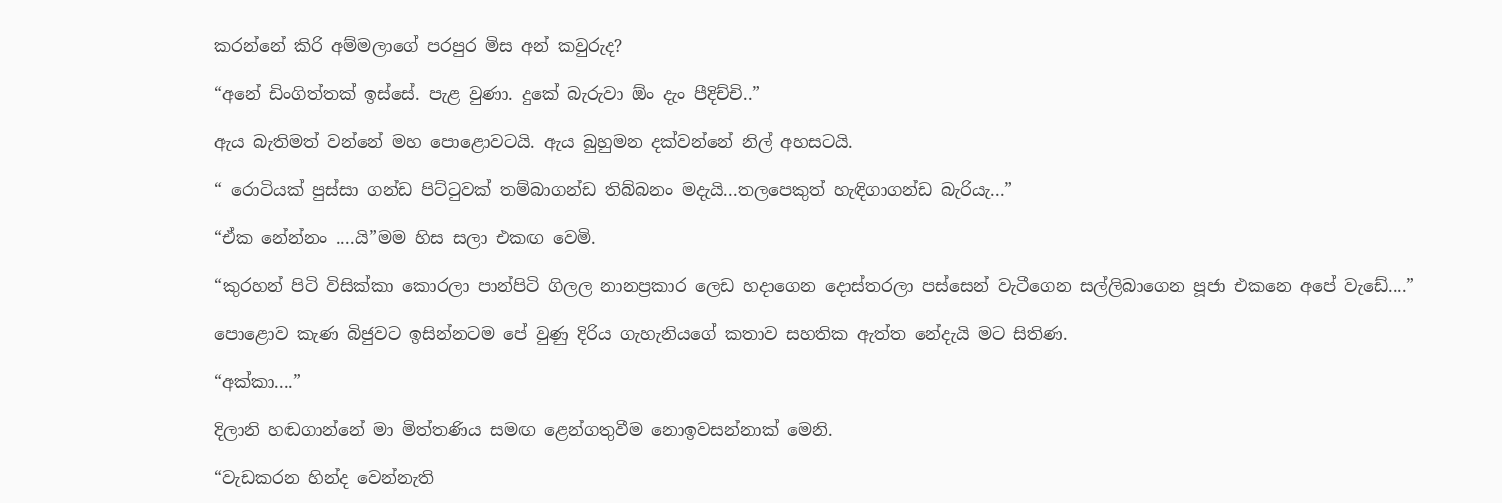කරන්නේ කිරි අම්මලාගේ පරපුර මිස අන් කවුරුද?

“අනේ ඩිංගිත්තක් ඉස්සේ. පැළ වුණා. දුකේ බැරුවා ඕං දැං පීදිච්චි..”

ඇය බැතිමත් වන්නේ මහ පොළොවටයි. ඇය බුහුමන දක්වන්නේ නිල් අහසටයි.

“ රොටියක් පුස්සා ගන්ඩ පිට්ටුවක් තම්බාගන්ඩ තිබ්බනං මදැයි...තලපෙකුත් හැඳිගාගන්ඩ බැරියැ...”

“ඒක නේන්නං ....යි”මම හිස සලා එකඟ වෙමි.

“කුරහන් පිටි විසික්කා කොරලා පාන්පිටි ගිලල නානප්‍රකාර ලෙඩ හදාගෙන දොස්තරලා පස්සෙන් වැටීගෙන සල්ලිබාගෙන පූජා එකනෙ අපේ වැඩේ....”

පොළොව කැණ බිජුවට ඉසින්නටම පේ වුණු දිරිය ගැහැනියගේ කතාව සහතික ඇත්ත නේදැයි මට සිතිණ.

“අක්කා....”

දිලානි හඬගාන්නේ මා මිත්තණිය සමඟ‍ ළෙන්ගතුවීම නොඉවසන්නාක් මෙනි.

“වැඩකරන හින්ද වෙන්නැති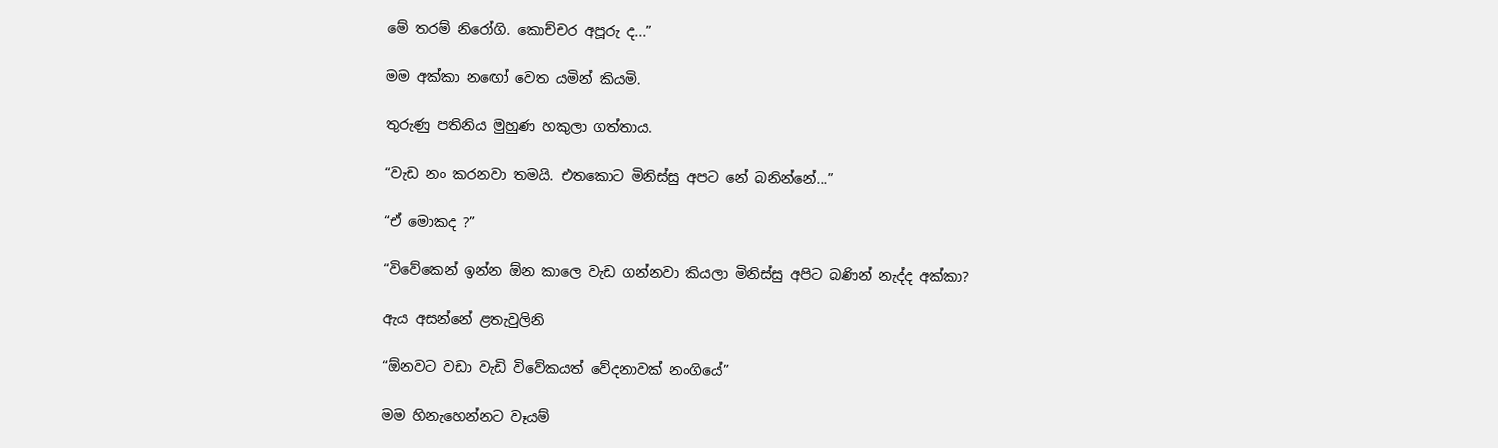මේ තරම් නිරෝගි. කොච්චර අපූරු ද...”

මම අක්කා න‍ඟෝ වෙත යමින් කියමි.

තුරුණු පතිනිය මුහුණ හකුලා ගත්තාය.

“වැඩ නං කරනවා තමයි. එතකොට මිනිස්සු අපට නේ බනින්නේ...”

“ඒ මොකද ?”

“විවේකෙන් ඉන්න ඕන කාලෙ වැඩ ගන්නවා කියලා මිනිස්සු අපිට බණින් නැද්ද අක්කා?

ඇය අසන්නේ ළතැවුලිනි

“ඕනවට වඩා වැඩි විවේකයත් වේදනාවක් නංගියේ”

මම හින‍ැහෙන්නට වෑයම්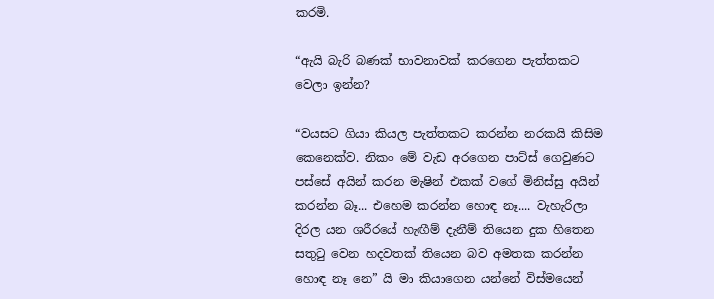කරමි.

“ඇයි බැරි බණක් භාවනාවක් කරගෙන පැත්තකට වෙලා ඉන්න?

“වයසට ගියා කියල පැත්තකට කරන්න නරකයි කිසිම කෙනෙක්ව. නිකං මේ වැඩ අරගෙන පාට්ස් ගෙවුණට පස්සේ අයින් කරන මැෂින් එකක් වගේ මිනිස්සු අයින් කරන්න බෑ... එහෙම කරන්න හොඳ නෑ.... වැහැරිලා දිරල යන ශරීරයේ හැඟීම් දැනීම් තියෙන දුක හිතෙන සතුටු වෙන හදවතක් තියෙන බව අමතක කරන්න හොඳ නෑ නෙ” යි මා කියාගෙන යන්නේ විස්මයෙන්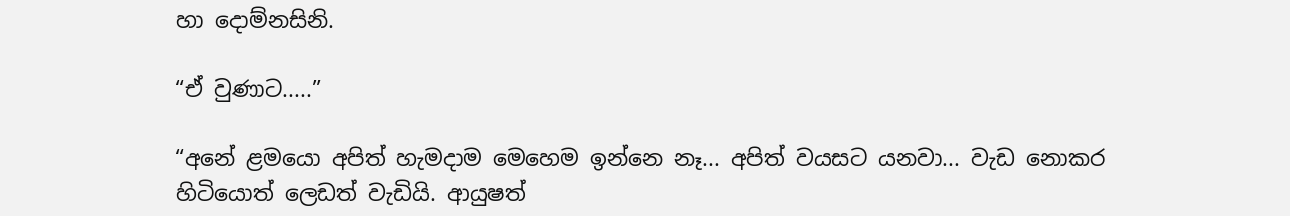හා දොම්නසිනි.

“ඒ වුණාට.....”

“අනේ ළමයො අපිත් හැමදාම මෙහෙම ඉන්නෙ නෑ... අපිත් වයසට යනවා... වැඩ නොකර හිටියොත් ලෙඩත් වැඩියි. ආයුෂත්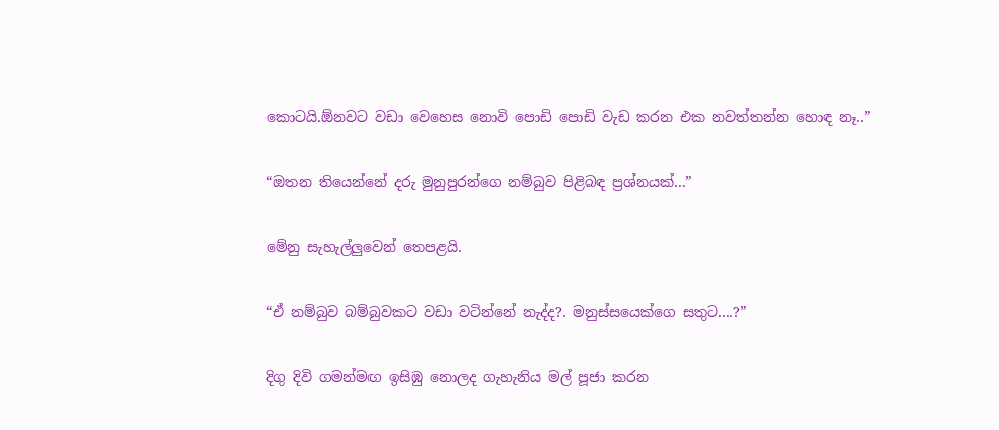කොටයි.ඕනවට වඩා වෙහෙස නොවි පොඩි පොඩි වැඩ කරන එක නවත්තන්න හොඳ නෑ..”

“ඔතන තියෙන්නේ දරු මුනුපුරන්ගෙ නම්බුව පිළිබඳ ප්‍රශ්නයක්...”

මේනු සැහැල්ලුවෙන් තෙපළයි.

“ඒ නම්බුව බම්බුවකට වඩා වටින්නේ නැද්ද?. මනුස්සයෙක්ගෙ සතුට....?”

දිගු දිවි ගමන්මඟ ඉසිඹු නොලද ගැහැනිය මල් පූජා කරන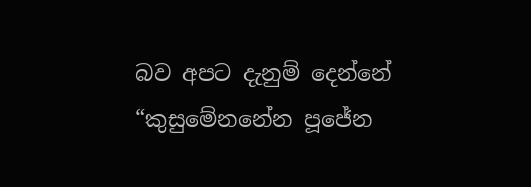බව අපට දැනුම් දෙන්නේ “කුසුමේනනේන පූජේන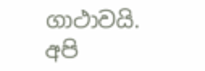ගාථාවයි. අපි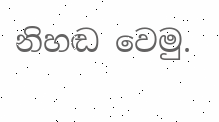නිහඬ වෙමු.